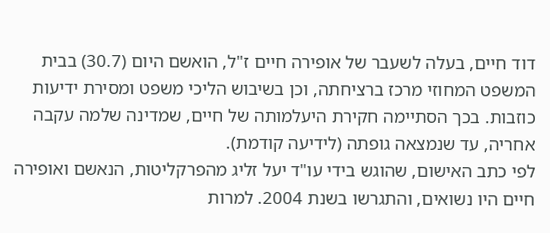דוד חיים, בעלה לשעבר של אופירה חיים ז"ל, הואשם היום (30.7) בבית המשפט המחוזי מרכז ברציחתה, וכן בשיבוש הליכי משפט ומסירת ידיעות כוזבות. בכך הסתיימה חקירת היעלמותה של חיים, שמדינה שלמה עקבה אחריה, עד שנמצאה גופתה (לידיעה קודמת).
לפי כתב האישום, שהוגש בידי עו"ד יעל זליג מהפרקליטות, הנאשם ואופירה חיים היו נשואים, והתגרשו בשנת 2004. למרות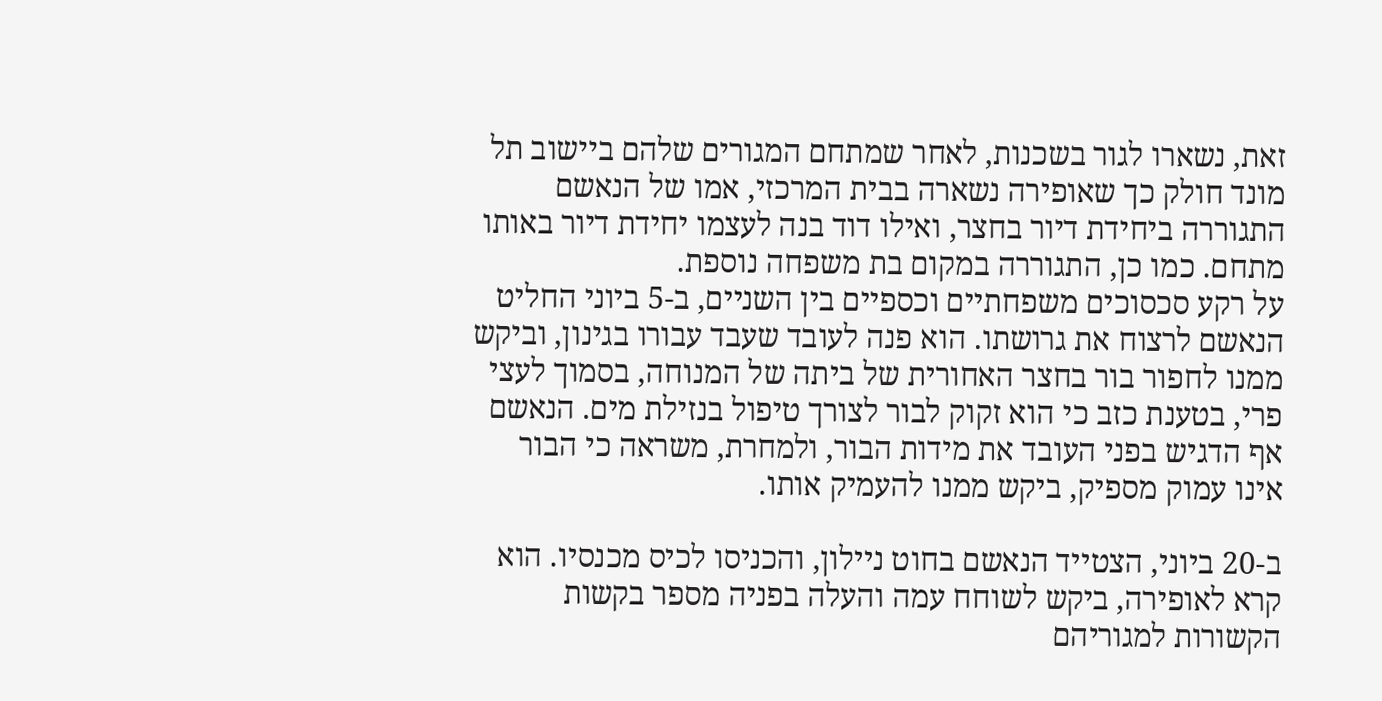זאת, נשארו לגור בשכנות, לאחר שמתחם המגורים שלהם ביישוב תל מונד חולק כך שאופירה נשארה בבית המרכזי, אמו של הנאשם התגוררה ביחידת דיור בחצר, ואילו דוד בנה לעצמו יחידת דיור באותו מתחם. כמו כן, התגוררה במקום בת משפחה נוספת.
על רקע סכסוכים משפחתיים וכספיים בין השניים, ב-5 ביוני החליט הנאשם לרצוח את גרושתו. הוא פנה לעובד שעבד עבורו בגינון, וביקש ממנו לחפור בור בחצר האחורית של ביתה של המנוחה, בסמוך לעצי פרי, בטענת כזב כי הוא זקוק לבור לצורך טיפול בנזילת מים. הנאשם אף הדגיש בפני העובד את מידות הבור, ולמחרת, משראה כי הבור אינו עמוק מספיק, ביקש ממנו להעמיק אותו.

ב-20 ביוני, הצטייד הנאשם בחוט ניילון, והכניסו לכיס מכנסיו. הוא קרא לאופירה, ביקש לשוחח עמה והעלה בפניה מספר בקשות הקשורות למגוריהם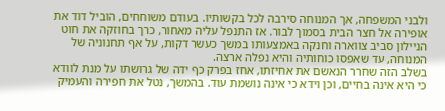ולבני המשפחה, אך המנוחה סירבה לכל בקשותיו. בעודם משוחחים, הוביל דוד את אופירה אל חצר הבית בסמוך לבור. אז התנפל עליה מאחור, כרך בחוזקה את חוט הניילון סביב צווארה וחנקה באמצעותו במשך כעשר דקות, על אף תחנוניה של המנוחה, עד שאפסו כוחותיה והיא נפלה ארצה.
בשלב הזה שחרר הנאשם את אחיזתו, אחז בפרק כף ידה של גרושתו על מנת לוודא כי היא אינה בחיים, וכן וידא כי אינה נושמת עוד. בהמשך, נטל את חפירה והעמיק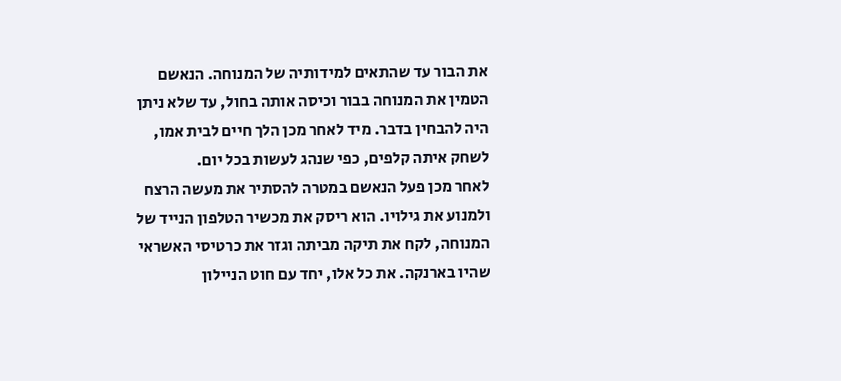את הבור עד שהתאים למידותיה של המנוחה. הנאשם הטמין את המנוחה בבור וכיסה אותה בחול, עד שלא ניתן היה להבחין בדבר. מיד לאחר מכן הלך חיים לבית אמו, לשחק איתה קלפים, כפי שנהג לעשות בכל יום.
לאחר מכן פעל הנאשם במטרה להסתיר את מעשה הרצח ולמנוע את גילויו. הוא ריסק את מכשיר הטלפון הנייד של המנוחה, לקח את תיקה מביתה וגזר את כרטיסי האשראי שהיו בארנקה. את כל אלו, יחד עם חוט הניילון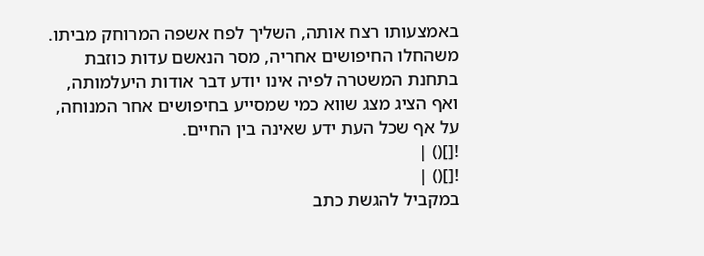באמצעותו רצח אותה, השליך לפח אשפה המרוחק מביתו. משהחלו החיפושים אחריה, מסר הנאשם עדות כוזבת בתחנת המשטרה לפיה אינו יודע דבר אודות היעלמותה, ואף הציג מצג שווא כמי שמסייע בחיפושים אחר המנוחה, על אף שכל העת ידע שאינה בין החיים.
![]() |
![]() |
במקביל להגשת כתב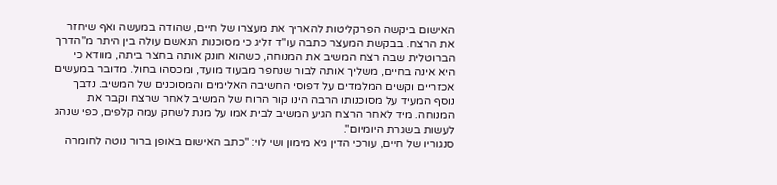האישום ביקשה הפרקליטות להאריך את מעצרו של חיים, שהודה במעשה ואף שיחזר את הרצח. בבקשת המעצר כתבה עו"ד זליג כי מסוכנות הנאשם עולה בין היתר מ"הדרך הברוטלית שבה רצח המשיב את המנוחה, כשהוא חונק אותה בחצר ביתה, מוודא כי היא אינה בחיים, משליך אותה לבור שנחפר מבעוד מועד, ומכסהו בחול. מדובר במעשים אכזריים וקשים המלמדים על דפוסי החשיבה האלימים והמסוכנים של המשיב. נדבך נוסף המעיד על מסוכנותו הרבה הינו קור הרוח של המשיב לאחר שרצח וקבר את המנוחה. מיד לאחר הרצח הגיע המשיב לבית אמו על מנת לשחק עמה קלפים, כפי שנהג לעשות בשגרת היומיום".
סנגוריו של חיים, עורכי הדין גיא מימון ושי לוי: "כתב האישום באופן ברור נוטה לחומרה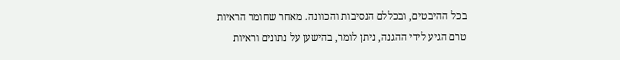בכל ההיבטים, ובכללם הנסיבות והכוונה. מאחר שחומר הראיות טרם הגיע לידי ההגנה, ניתן לומר, בהישען על נתונים וראיות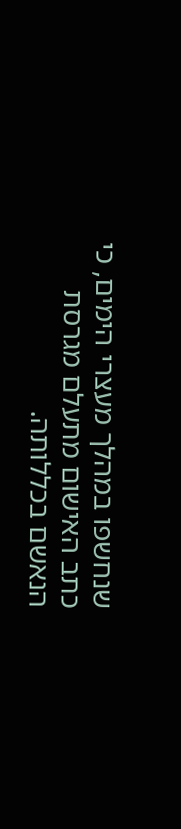שנחשפו במהלך מעצרי הימים, כי כתב האישום מתעלם מגרסת הנאשם בכללותה.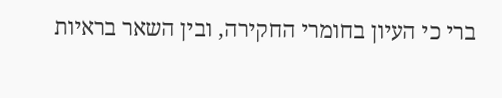ברי כי העיון בחומרי החקירה, ובין השאר בראיות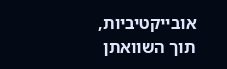אובייקטיביות, תוך השוואתן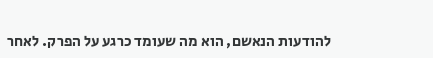להודעות הנאשם, הוא מה שעומד כרגע על הפרק. לאחר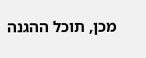מכן, תוכל ההגנה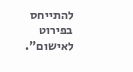להתייחס בפירוט לאישום".